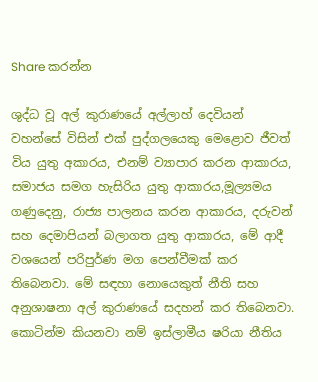Share කරන්න

ශුද්ධ වූ අල් කුරාණයේ අල්ලාහ් දෙවියන් වහන්සේ විසින් එක් පුද්ගලයෙකු මෙළොව ජීවත් විය යුතු අකාරය, එනම් ව්‍යාපාර කරන ආකාරය, සමාජය සමග හැසිරිය යුතු ආකාරය,මූල්‍යමය ගණුදෙනු, රාජ්‍ය පාලනය කරන ආකාරය, දරුවන් සහ දෙමාපියන් බලාගත යුතු ආකාරය, මේ ආදී වශයෙන් පරිපුර්ණ මග පෙන්වීමක් කර තිබෙනවා. මේ සඳහා නොයෙකුත් නීති සහ අනුශාෂනා අල් කුරාණයේ සදහන් කර තිබෙනවා. කොටින්ම කියනවා නම් ඉස්ලාමීය ෂරියා නීතිය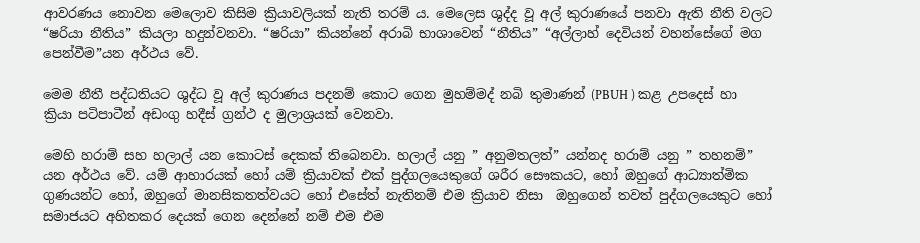ආවරණය නොවන මෙලොව කිසිම ක්‍රියාවලියක් නැති තරම් ය. මෙලෙස ශුද්ද වූ අල් කුරාණයේ පනවා ඇති නීති වලට “ෂරියා නීතිය” කියලා හදුන්වනවා. “ෂරියා” කියන්නේ අරාබි භාශාවෙන් “නීතිය” “අල්ලාහ් දෙවියන් වහන්සේගේ මග පෙන්වීම”යන අර්ථය වේ.

මෙම නීතී පද්ධතියට ශුද්ධ වූ අල් කුරාණය පදනම් කොට ගෙන මුහම්මද් නබි තුමාණන් (PBUH ) කළ උපදෙස් හා ක්‍රියා පටිපාටීන් අඩංගු හදීස් ග්‍රන්ථ ද මුලාශ්‍රයක් වෙනවා.

මෙහි හරාම් සහ හලාල් යන කොටස් දෙකක් තිබෙනවා. හලාල් යනු ” අනුමතලත්” යන්නද හරාම් යනු ” තහනම්” යන අර්ථය වේ. යම් ආහාරයක් හෝ යම් ක්‍රියාවක් එක් පුද්ගලයෙකුගේ ශරීර සෞකයට, හෝ ඔහුගේ ආධ්‍යාත්මික ගුණයන්ට හෝ, ඔහුගේ මානසිකතත්වයට හෝ එසේත් නැතිනම් එම ක්‍රියාව නිසා  ඔහුගෙන් තවත් පුද්ගලයෙකුට හෝ සමාජයට අහිතකර දෙයක් ගෙන දෙන්නේ නම් එම එම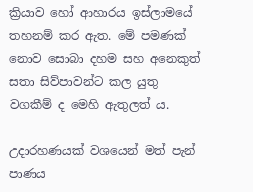ක්‍රියාව හෝ ආහාරය ඉස්ලාමයේ තහනම් කර ඇත. මේ පමණක් නොව සොබා දහම සහ අනෙකුත් සතා සිව්පාවන්ට කල යුතු වගකීම් ද මෙහි ඇතුලත් ය.

උදාරහණයක් වශයෙන් මත් පැන් පාණය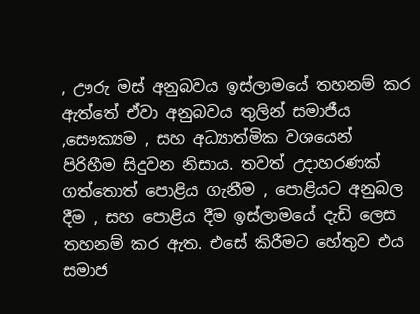, ඌරු මස් අනුබවය ඉස්ලාමයේ තහනම් කර ඇත්තේ ඒවා අනුබවය තුලින් සමාජීය ,සෞක්‍යම , සහ අධ්‍යාත්මික වශයෙන් පිරිහීම සිදුවන නිසාය. තවත් උදාහරණක් ගත්තොත් පොළිය ගැනීම , පොළියට අනුබල දීම , සහ පොළිය දීම ඉස්ලාමයේ දැඩි ලෙස තහනම් කර ඇත. එසේ කිරීමට හේතුව එය සමාජ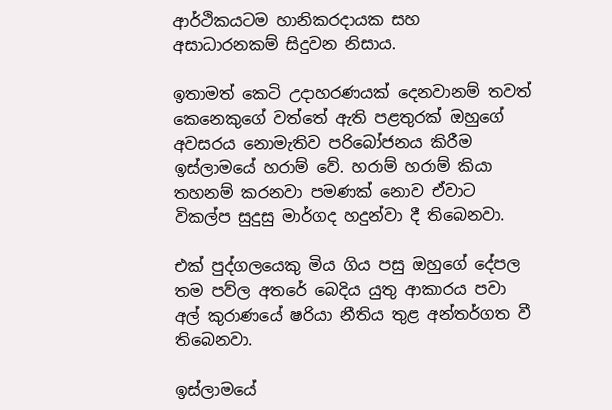ආර්ථිකයටම හානිකරදායක සහ අසාධාරනකම් සිදුවන නිසාය.

ඉතාමත් කෙටි උදාහරණයක් දෙනවානම් තවත් කෙනෙකුගේ වත්තේ ඇති පළතුරක් ඔහුගේ අවසරය නොමැතිව පරිබෝජනය කිරීම ඉස්ලාමයේ හරාම් වේ. හරාම් හරාම් කියා තහනම් කරනවා පමණක් නොව ඒවාට විකල්ප සුදුසු මාර්ගද හදුන්වා දී තිබෙනවා.

එක් පුද්ගලයෙකු මිය ගිය පසු ඔහුගේ දේපල තම පව්ල අතරේ බෙදිය යුතු ආකාරය පවා අල් කුරාණයේ ෂරියා නීතිය තුළ අන්තර්ගත වී තිබෙනවා.

ඉස්ලාමයේ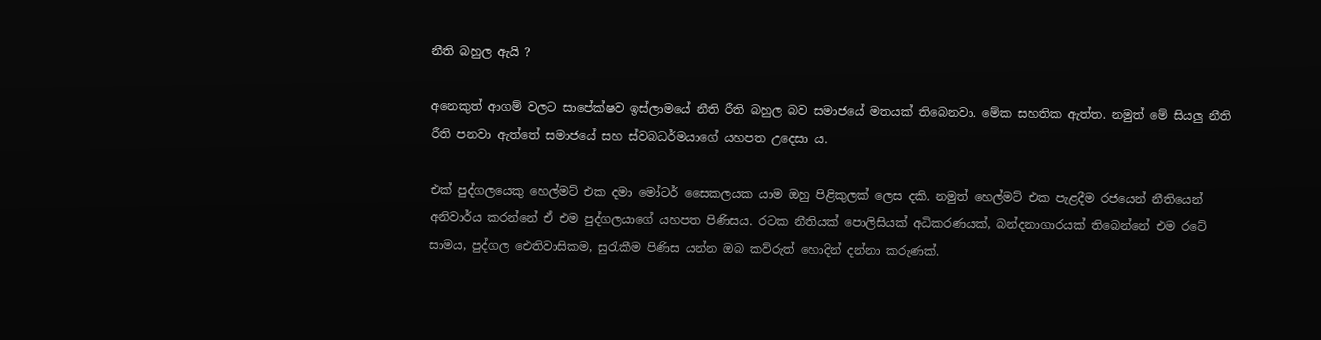නීති බහුල ඇයි ?

අනෙකුත් ආගම් වලට සාපේක්ෂව ඉස්ලාමයේ නීති රීති බහුල බව සමාජයේ මතයක් තිබෙනවා. මේක සහතික ඇත්ත. නමුත් මේ සියලු නීති රීති පනවා ඇත්තේ සමාජයේ සහ ස්වබධර්මයාගේ යහපත උදෙසා ය.

එක් පුද්ගලයෙකු හෙල්මට් එක දමා මෝටර් සෛකලයක යාම ඔහු පිළිකුලක් ලෙස දකි. නමුත් හෙල්මට් එක පැළදීම රජයෙන් නීතියෙන් අනිවාර්ය කරන්නේ ඒ එම පුද්ගලයාගේ යහපත පිණිසය. රටක නීතියක් පොලිසියක් අධිකරණයක්, බන්දනාගාරයක් තිබෙන්නේ එම රටේ සාමය, පුද්ගල ඓතිවාසිකම, සුරැකීම පිණිස යන්න ඔබ කව්රුත් හොදින් දන්නා කරුණක්.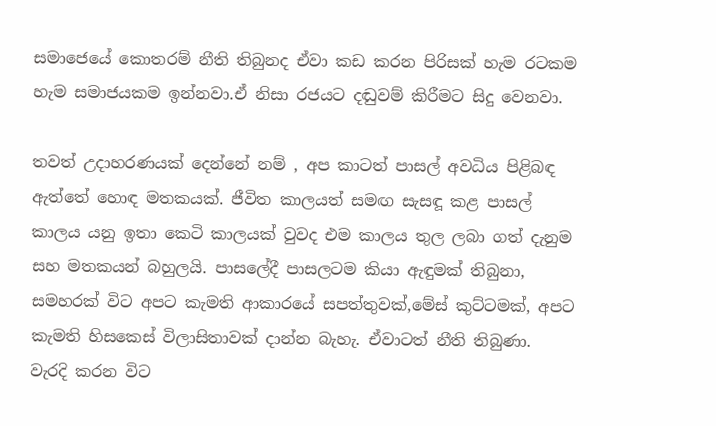සමාජෙයේ කොතරම් නීති තිබුනද ඒවා කඩ කරන පිරිසක් හැම රටකම හැම සමාජයකම ඉන්නවා.ඒ නිසා රජයට දඬුවම් කිරීමට සිදු වෙනවා.

තවත් උදාහරණයක් දෙන්නේ නම් , අප කාටත් පාසල් අවධිය පිළිබඳ ඇත්තේ හොඳ මතකයක්. ජීවිත කාලයත් සමඟ සැසඳූ කළ පාසල් කාලය යනු ඉතා කෙටි කාලයක් වුවද එම කාලය තුල ලබා ගත් දැනුම සහ මතකයන් බහුලයි. පාසලේදී පාසලටම කියා ඇඳුමක් තිබුනා, සමහරක් විට අපට කැමති ආකාරයේ සපත්තුවක්,මේස් කුට්ටමක්, අපට කැමති හිසකෙස් විලාසිතාවක් දාන්න බැහැ. ඒවාටත් නීති තිබුණා. වැරදි කරන විට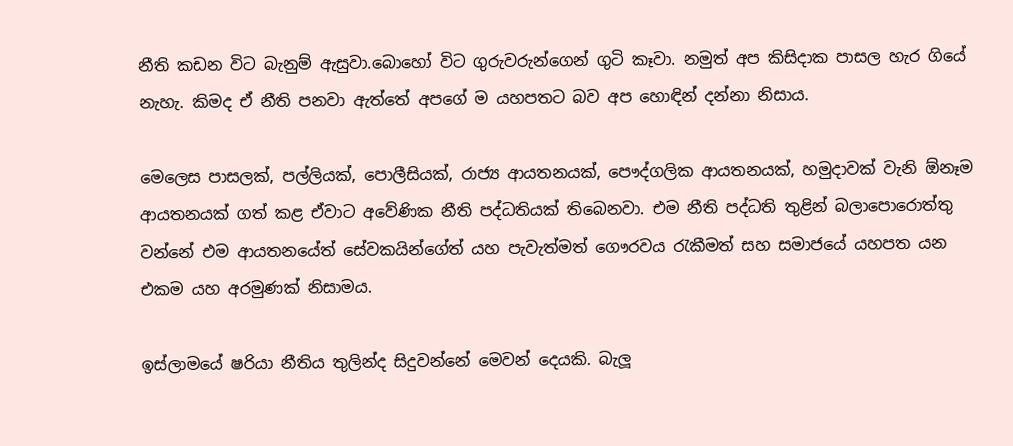නීති කඩන විට බැනුම් ඇසුවා.බොහෝ විට ගුරුවරුන්ගෙන් ගුටි කෑවා. නමුත් අප කිසිදාක පාසල හැර ගියේ නැහැ. කිමද ඒ නීති පනවා ඇත්තේ අපගේ ම යහපතට බව අප හොඳින් දන්නා නිසාය.

මෙලෙස පාසලක්, පල්ලියක්, පොලීසියක්, රාජ්‍ය ආයතනයක්, පෞද්ගලික ආයතනයක්, හමුදාවක් වැනි ඕනෑම ආයතනයක් ගත් කළ ඒවාට අවේණික නීති පද්ධතියක් තිබෙනවා. එම නීති පද්ධති තුළින් බලාපොරොත්තු වන්නේ එම ආයතනයේත් සේවකයින්ගේත් යහ පැවැත්මත් ගෞරවය රැකීමත් සහ සමාජයේ යහපත යන එකම යහ අරමුණක් නිසාමය.

ඉස්ලාමයේ ෂරියා නීතිය තුලින්ද සිදුවන්නේ මෙවන් දෙයකි. බැලූ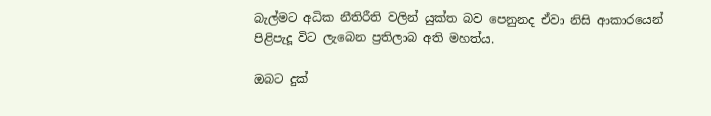බැල්මට අධික නීතිරීති වලින් යුක්ත බව පෙනුනද ඒවා නිසි ආකාරයෙන් පිළිපැදූ විට ලැබෙන ප්‍රතිලාබ අති මහත්ය.

ඔබට දුක්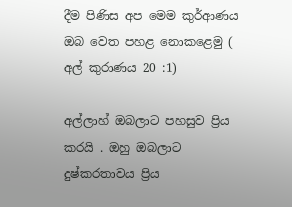දීම පිණිස අප මෙම කුර්ආණය ඔබ වෙත පහළ නොකළෙමු ( අල් කුරාණය 20 :1)

අල්ලාහ් ඔබලාට පහසුව ප්‍රිය කරයි . ඔහු ඔබලාට දුෂ්කරතාවය ප්‍රිය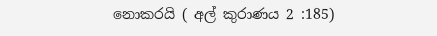නොකරයි ( අල් කුරාණය 2 :185)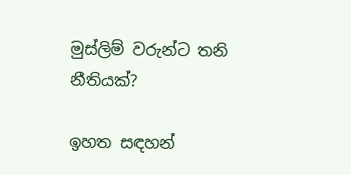මුස්ලිම් වරුන්ට තනි නීතියක්?

ඉහත සඳහන්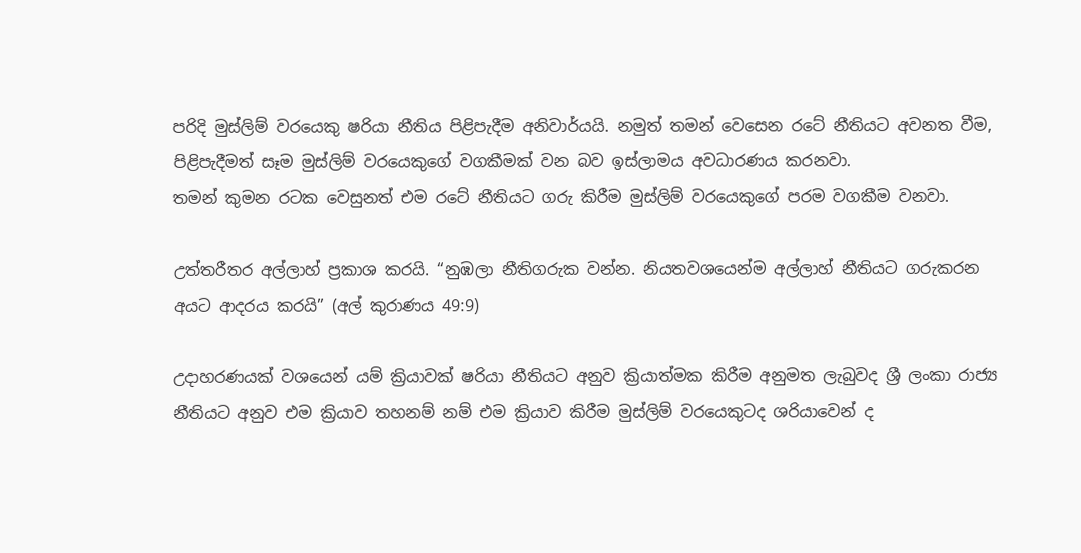පරිදි මුස්ලිම් වරයෙකු ෂරියා නීතිය පිළිපැදීම අනිවාර්යයි. නමුත් තමන් වෙසෙන රටේ නීතියට අවනත වීම, පිළිපැදීමත් සෑම මුස්ලිම් වරයෙකුගේ වගකීමක් වන බව ඉස්ලාමය අවධාරණය කරනවා.
තමන් කුමන රටක වෙසුනත් එම රටේ නීතියට ගරු කිරීම මුස්ලිම් වරයෙකුගේ පරම වගකීම වනවා.

උත්තරීතර අල්ලාහ් ප්‍රකාශ කරයි. “නුඹලා නීතිගරුක වන්න. නියතවශයෙන්ම අල්ලාහ් නීතියට ගරුකරන අයට ආදරය කරයි” (අල් කුරාණය 49:9)

උදාහරණයක් වශයෙන් යම් ක්‍රියාවක් ෂරියා නීතියට අනුව ක්‍රියාත්මක කිරීම අනුමත ලැබුවද ශ්‍රී ලංකා රාජ්‍ය නීතියට අනුව එම ක්‍රියාව තහනම් නම් එම ක්‍රියාව කිරීම මුස්ලිම් වරයෙකුටද ශරියාවෙන් ද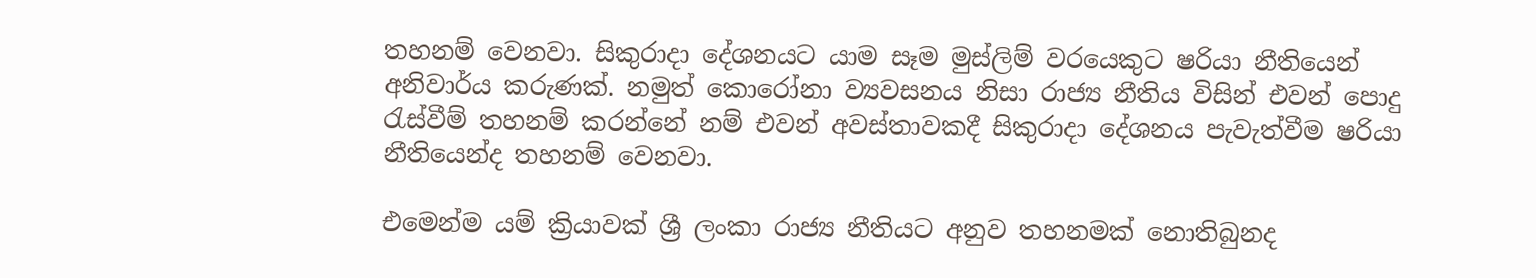තහනම් වෙනවා. සිකුරාදා දේශනයට යාම සෑම මුස්ලිම් වරයෙකුට ෂරියා නීතියෙන් අනිවාර්ය කරුණක්. නමුත් කොරෝනා ව්‍යවසනය නිසා රාජ්‍ය නීතිය විසින් එවන් පොදු රැස්වීම් තහනම් කරන්නේ නම් එවන් අවස්තාවකදී සිකුරාදා දේශනය පැවැත්වීම ෂරියා නීතියෙන්ද තහනම් වෙනවා.

එමෙන්ම යම් ක්‍රියාවක් ශ්‍රී ලංකා රාජ්‍ය නීතියට අනුව තහනමක් නොතිබුනද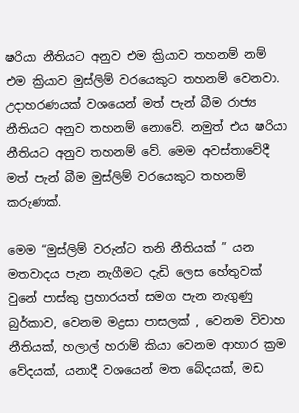ෂරියා නීතියට අනුව එම ක්‍රියාව තහනම් නම් එම ක්‍රියාව මුස්ලිම් වරයෙකුට තහනම් වෙනවා. උදාහරණයක් වශයෙන් මත් පැන් බීම රාජ්‍ය නීතියට අනුව තහනම් නොවේ. නමුත් එය ෂරියා නීතියට අනුව තහනම් වේ. මෙම අවස්තාවේදී මත් පැන් බීම මුස්ලිම් වරයෙකුට තහනම් කරුණක්.

මෙම “මුස්ලිම් වරුන්ට තනි නීතියක් ” යන මතවාදය පැන නැගීමට දැඩි ලෙස හේතුවක් වුනේ පාස්කු ප්‍රහාරයත් සමග පැන නැගුණු බුර්කාව, වෙනම මද්‍රසා පාසලක් , වෙනම විවාහ නීතියක්, හලාල් හරාම් කියා වෙනම ආහාර ක්‍රම වේදයක්, යනාදී වශයෙන් මත බේදයක්, මඩ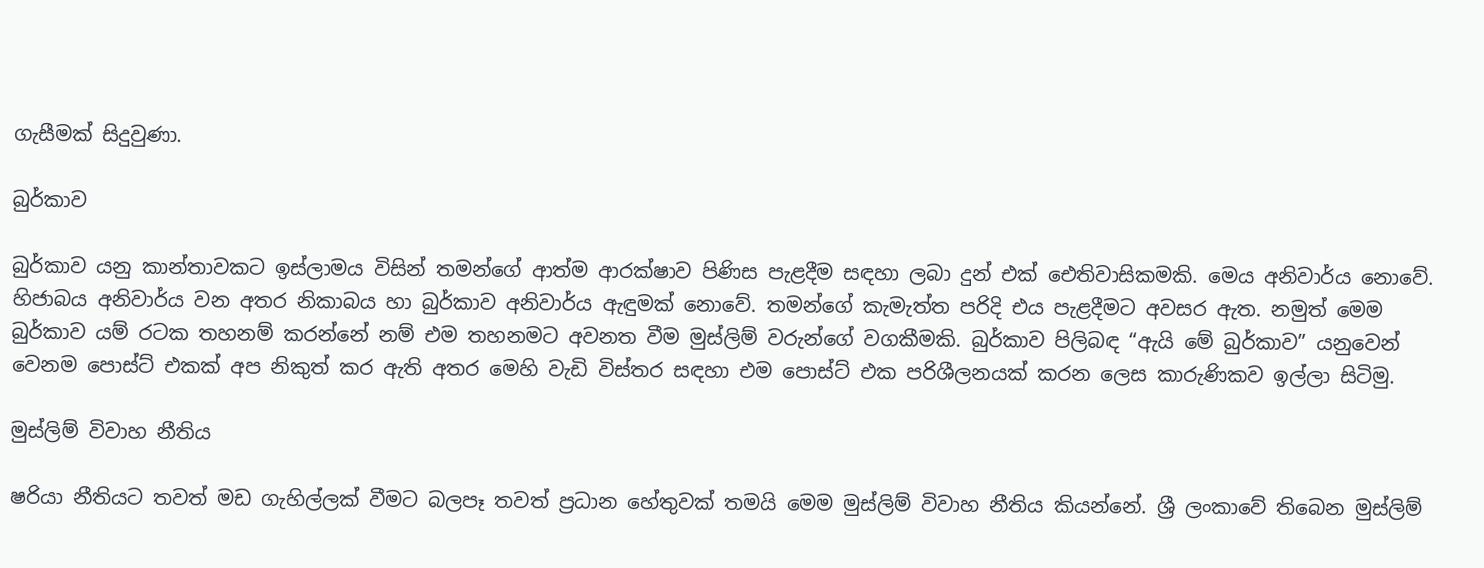ගැසීමක් සිදුවුණා.

බුර්කාව

බුර්කාව යනු කාන්තාවකට ඉස්ලාමය විසින් තමන්ගේ ආත්ම ආරක්ෂාව පිණිස පැළදීම සඳහා ලබා දුන් එක් ඓතිවාසිකමකි. මෙය අනිවාර්ය නොවේ. හිජාබය අනිවාර්ය වන අතර නිකාබය හා බුර්කාව අනිවාර්ය ඇඳුමක් නොවේ. තමන්ගේ කැමැත්ත පරිදි එය පැළදීමට අවසර ඇත. නමුත් මෙම බුර්කාව යම් රටක තහනම් කරන්නේ නම් එම තහනමට අවනත වීම මුස්ලිම් වරුන්ගේ වගකීමකි. බුර්කාව පිලිබඳ “ඇයි මේ බුර්කාව” යනුවෙන් වෙනම පොස්ට් එකක් අප නිකුත් කර ඇති අතර මෙහි වැඩි විස්තර සඳහා එම පොස්ට් එක පරිශීලනයක් කරන ලෙස කාරුණිකව ඉල්ලා සිටිමු.

මුස්ලිම් විවාහ නීතිය

ෂරියා නීතියට තවත් මඩ ගැහිල්ලක් වීමට බලපෑ තවත් ප්‍රධාන හේතුවක් තමයි මෙම මුස්ලිම් විවාහ නීතිය කියන්නේ. ශ්‍රී ලංකාවේ තිබෙන මුස්ලිම්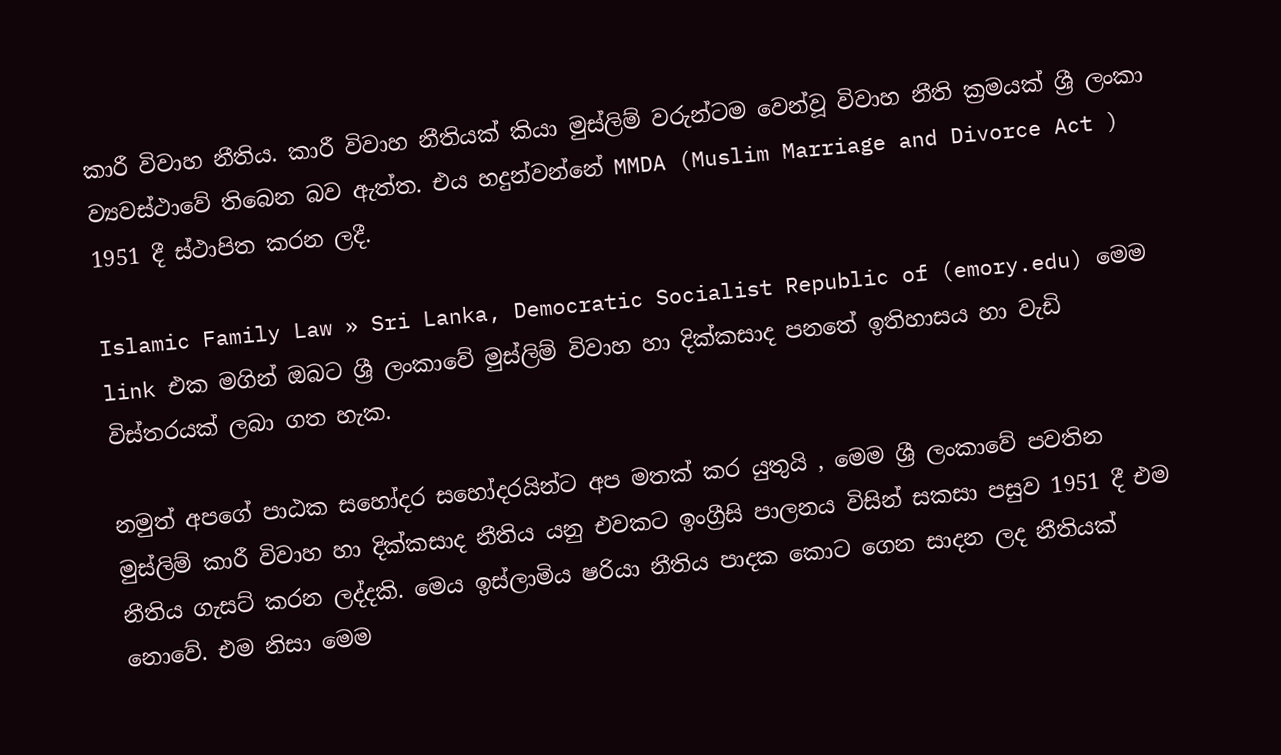කාරී විවාහ නීතිය. කාරී විවාහ නීතියක් කියා මුස්ලිම් වරුන්ටම වෙන්වූ විවාහ නීති ක්‍රමයක් ශ්‍රී ලංකා ව්‍යවස්ථාවේ තිබෙන බව ඇත්ත. එය හදුන්වන්නේ MMDA (Muslim Marriage and Divorce Act ) 1951 දී ස්ථාපිත කරන ලදී.

Islamic Family Law » Sri Lanka, Democratic Socialist Republic of (emory.edu) මෙම link එක මගින් ඔබට ශ්‍රී ලංකාවේ මුස්ලිම් විවාහ හා දික්කසාද පනතේ ඉතිහාසය හා වැඩි විස්තරයක් ලබා ගත හැක.

නමුත් අපගේ පාඨක සහෝදර සහෝදරයින්ට අප මතක් කර යුතුයි , මෙම ශ්‍රී ලංකාවේ පවතින මුස්ලිම් කාරී විවාහ හා දික්කසාද නීතිය යනු එවකට ඉංග්‍රීසි පාලනය විසින් සකසා පසුව 1951 දී එම නීතිය ගැසට් කරන ලද්දකි. මෙය ඉස්ලාමිය ෂරියා නීතිය පාදක කොට ගෙන සාදන ලද නීතියක් නොවේ. එම නිසා මෙම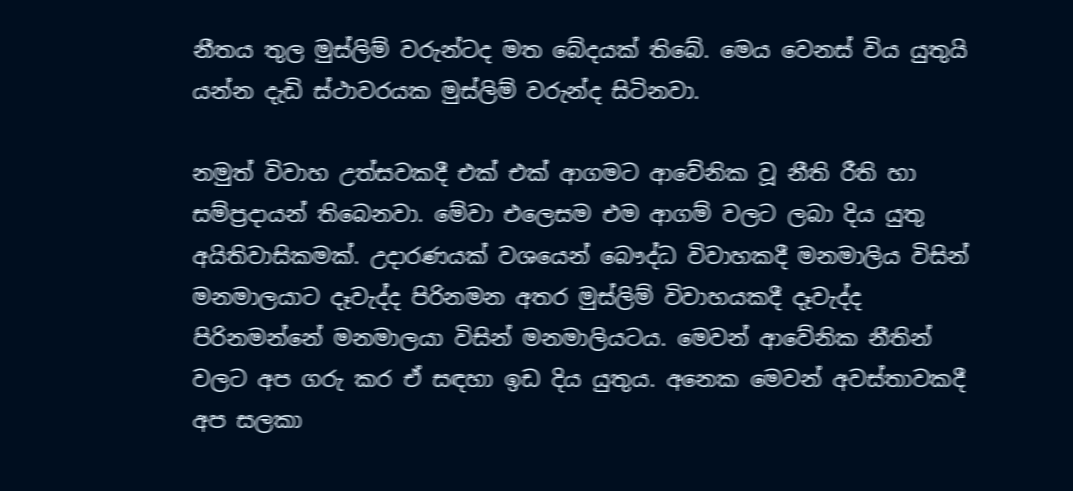නීතය තුල මුස්ලිම් වරුන්ටද මත බේදයක් තිබේ. මෙය වෙනස් විය යුතුයි යන්න දැඩි ස්ථාවරයක මුස්ලිම් වරුන්ද සිටිනවා.

නමුත් විවාහ උත්සවකදී එක් එක් ආගමට ආවේනික වූ නීති රීති හා සම්ප්‍රදායන් තිබෙනවා. මේවා එලෙසම එම ආගම් වලට ලබා දිය යුතු අයිතිවාසිකමක්. උදාරණයක් වශයෙන් බෞද්ධ විවාහකදී මනමාලිය විසින් මනමාලයාට දෑවැද්ද පිරිනමන අතර මුස්ලිම් විවාහයකදී දෑවැද්ද පිරිනමන්නේ මනමාලයා විසින් මනමාලියටය. මෙවන් ආවේනික නීතින් වලට අප ගරු කර ඒ සඳහා ඉඩ දිය යුතුය. අනෙක මෙවන් අවස්තාවකදී අප සලකා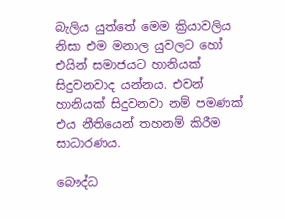බැලිය යුත්තේ මෙම ක්‍රියාවලිය නිසා එම මනාල යුවලට හෝ එයින් සමාජයට හානියක් සිදුවනවාද යන්නය. එවන් හානියක් සිදුවනවා නම් පමණක් එය නීතියෙන් තහනම් කිරීම සාධාරණය.

බෞද්ධ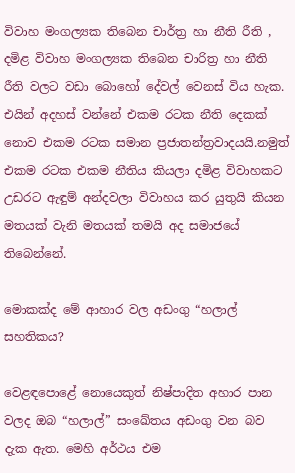විවාහ මංගල්‍යක තිබෙන චාර්ත්‍ර හා නීති රීති , දමිළ විවාහ මංගල්‍යක තිබෙන චාරිත්‍ර හා නීති රීති වලට වඩා බොහෝ දේවල් වෙනස් විය හැක. එයින් අදහස් වන්නේ එකම රටක නීති දෙකක් නොව එකම රටක සමාන ප්‍රජාතන්ත්‍රවාදයයි.නමුත් එකම රටක එකම නීතිය කියලා දමිළ විවාහකට උඩරට ඇඳුම් අන්දවලා විවාහය කර යුතුයි කියන මතයක් වැනි මතයක් තමයි අද සමාජයේ තිබෙන්නේ.

මොකක්ද මේ ආහාර වල අඩංගු “හලාල් සහතිකය?

වෙළඳපොළේ නොයෙකුත් නිෂ්පාදිත අහාර පාන වලද ඔබ “හලාල්” සංඛේතය අඩංගු වන බව දැක ඇත. මෙහි අර්ථය එම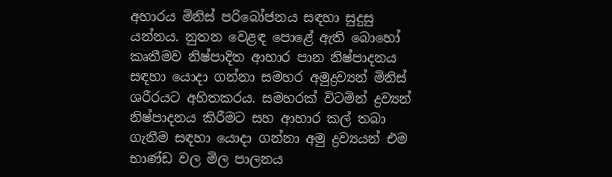අහාරය මිනිස් පරිබෝජනය සඳහා සුදුසු යන්නය. නුතන වෙළඳ පොළේ ඇති බොහෝ කෘතීමව නිෂ්පාදිත ආහාර පාන නිෂ්පාදනය සඳහා යොදා ගන්නා සමහර අමුද්‍රව්‍යන් මිනිස් ශරීරයට අහිතකරය. සමහරක් විටමින් ද්‍රව්‍යන් නිෂ්පාදනය කිරීමට සහ ආහාර කල් තබා ගැනීම සඳහා යොදා ගන්නා අමු ද්‍රව්‍යයන් එම භාණ්ඩ වල මිල පාලනය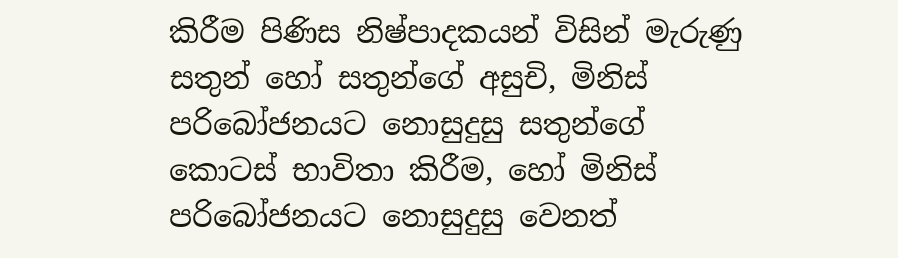කිරීම පිණිස නිෂ්පාදකයන් විසින් මැරුණු සතුන් හෝ සතුන්ගේ අසුචි, මිනිස් පරිබෝජනයට නොසුදුසු සතුන්ගේ කොටස් භාවිතා කිරීම, හෝ මිනිස් පරිබෝජනයට නොසුදුසු වෙනත්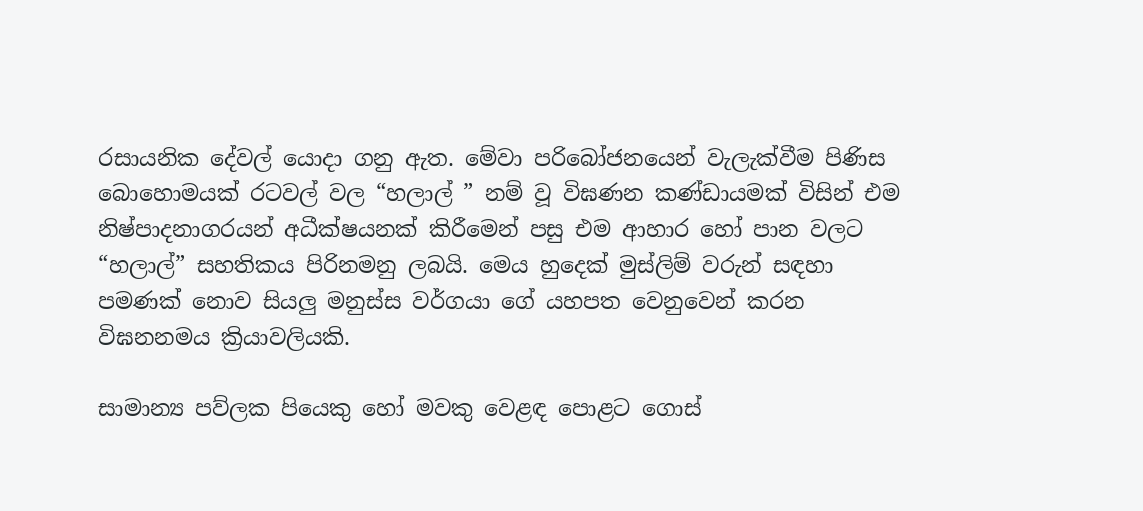රසායනික දේවල් යොදා ගනු ඇත. මේවා පරිබෝජනයෙන් වැලැක්වීම පිණිස බොහොමයක් රටවල් වල “හලාල් ” නම් වූ විඝණන කණ්ඩායමක් විසින් එම නිෂ්පාදනාගරයන් අධීක්ෂයනක් කිරීමෙන් පසු එම ආහාර හෝ පාන වලට “හලාල්” සහතිකය පිරිනමනු ලබයි. මෙය හුදෙක් මුස්ලිම් වරුන් සඳහා පමණක් නොව සියලු මනුස්ස වර්ගයා ගේ යහපත වෙනුවෙන් කරන විඝනනමය ක්‍රියාවලියකි.

සාමාන්‍ය පව්ලක පියෙකු හෝ මවකු වෙළඳ පොළට ගොස්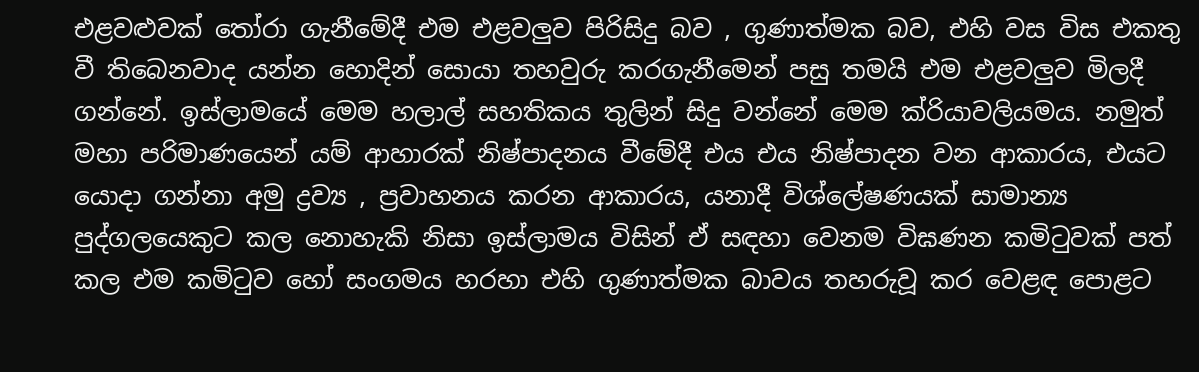එළවළුවක් තෝරා ගැනීමේදී එම එළවලුව පිරිසිදු බව , ගුණාත්මක බව, එහි වස විස එකතු වී තිබෙනවාද යන්න හොදින් සොයා තහවුරු කරගැනීමෙන් පසු තමයි එම එළවලුව මිලදී ගන්නේ. ඉස්ලාමයේ මෙම හලාල් සහතිකය තුලින් සිදු වන්නේ මෙම ක්රියාවලියමය. නමුත් මහා පරිමාණයෙන් යම් ආහාරක් නිෂ්පාදනය වීමේදී එය එය නිෂ්පාදන වන ආකාරය, එයට යොදා ගන්නා අමු ද්‍රව්‍ය , ප්‍රවාහනය කරන ආකාරය, යනාදී විශ්ලේෂණයක් සාමාන්‍ය පුද්ගලයෙකුට කල නොහැකි නිසා ඉස්ලාමය විසින් ඒ සඳහා වෙනම විඝණන කමිටුවක් පත් කල එම කමිටුව හෝ සංගමය හරහා එහි ගුණාත්මක බාවය තහරුවූ කර වෙළඳ පොළට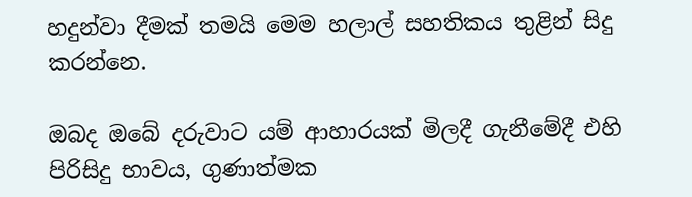හදුන්වා දීමක් තමයි මෙම හලාල් සහතිකය තුළින් සිදු කරන්නෙ.

ඔබද ඔබේ දරුවාට යම් ආහාරයක් මිලදී ගැනීමේදී එහි පිරිසිදු භාවය, ගුණාත්මක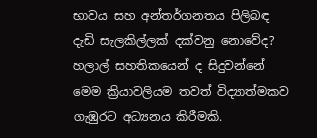භාවය සහ අන්තර්ගනතය පිලිබඳ දැඩි සැලකිල්ලක් දක්වනු නොවේද? හලාල් සහතිකයෙන් ද සිදුවන්නේ මෙම ක්‍රියාවලියම තවත් විද්‍යාත්මකව ගැඹුරට අධ්‍යනය කිරීමකි.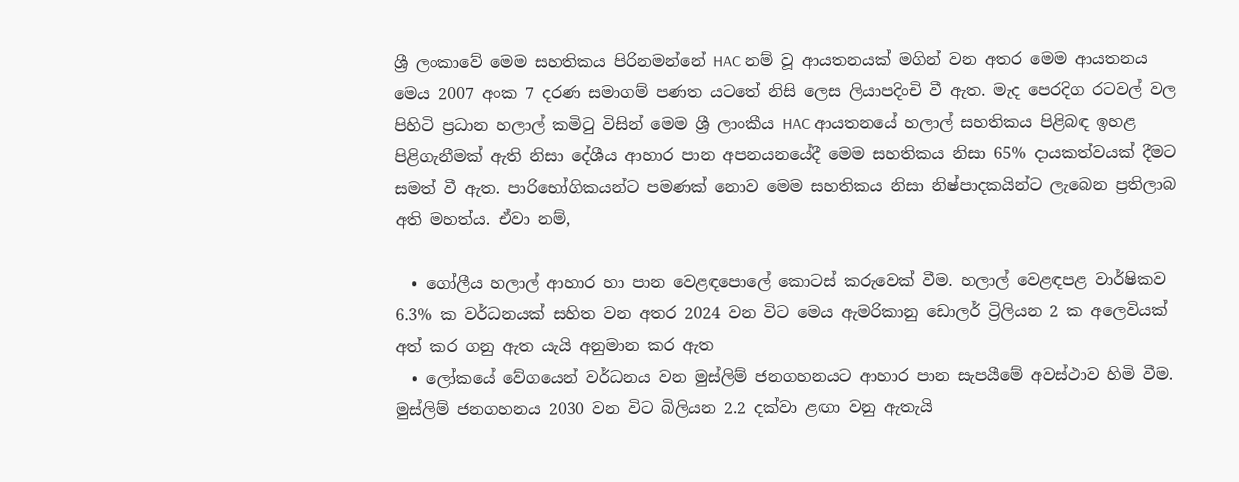ශ්‍රී ලංකාවේ මෙම සහතිකය පිරිනමන්නේ HAC නම් වූ ආයතනයක් මගින් වන අතර මෙම ආයතනය මෙය 2007 අංක 7 දරණ සමාගම් පණත යටතේ නිසි ලෙස ලියාපදිංචි වී ඇත. මැද පෙරදිග රටවල් වල පිහිටි ප්‍රධාන හලාල් කමිටු විසින් මෙම ශ්‍රී ලාංකීය HAC ආයතනයේ හලාල් සහතිකය පිළිබඳ ඉහළ පිළිගැනීමක් ඇති නිසා දේශීය ආහාර පාන අපනයනයේදී මෙම සහතිකය නිසා 65% දායකත්වයක් දීමට සමත් වී ඇත. පාරිභෝගිකයන්ට පමණක් නොව මෙම සහතිකය නිසා නිෂ්පාදකයින්ට ලැබෙන ප්‍රතිලාබ අති මහත්ය. ඒවා නම්,

  • ගෝලීය හලාල් ආහාර හා පාන වෙළඳපොලේ කොටස් කරුවෙක් වීම. හලාල් වෙළඳපළ වාර්ෂිකව 6.3% ක වර්ධනයක් සහිත වන අතර 2024 වන විට මෙය ඇමරිකානු ඩොලර් ට්‍රිලියන 2 ක අලෙවියක් අත් කර ගනු ඇත යැයි අනුමාන කර ඇත
  • ලෝකයේ වේගයෙන් වර්ධනය වන මුස්ලිම් ජනගහනයට ආහාර පාන සැපයීමේ අවස්ථාව හිමි වීම. මුස්ලිම් ජනගහනය 2030 වන විට බිලියන 2.2 දක්වා ළඟා වනු ඇතැයි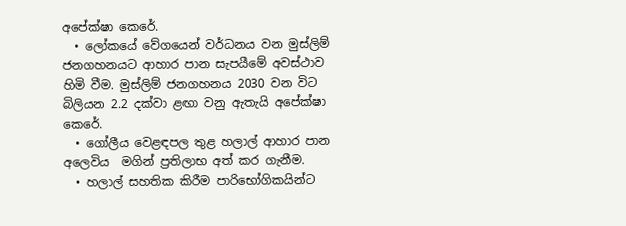අපේක්ෂා කෙරේ.
  • ලෝකයේ වේගයෙන් වර්ධනය වන මුස්ලිම් ජනගහනයට ආහාර පාන සැපයීමේ අවස්ථාව හිමි වීම. මුස්ලිම් ජනගහනය 2030 වන විට බිලියන 2.2 දක්වා ළඟා වනු ඇතැයි අපේක්ෂා කෙරේ.
  • ගෝලීය වෙළඳපල තුළ හලාල් ආහාර පාන අලෙවිය  මගින් ප්‍රතිලාභ අත් කර ගැනීම.
  • හලාල් සහතික කිරීම පාරිභෝගිකයින්ට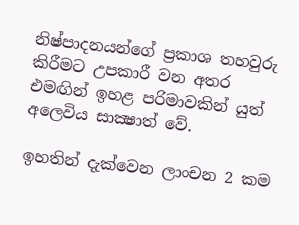නිෂ්පාදනයන්ගේ ප්‍රකාශ තහවුරු කිරීමට උපකාරී වන අතර එමඟින් ඉහළ පරිමාවකින් යුත් අලෙවිය සාක්‍ෂාත් වේ.

ඉහතින් දැක්වෙන ලාංචන 2 කම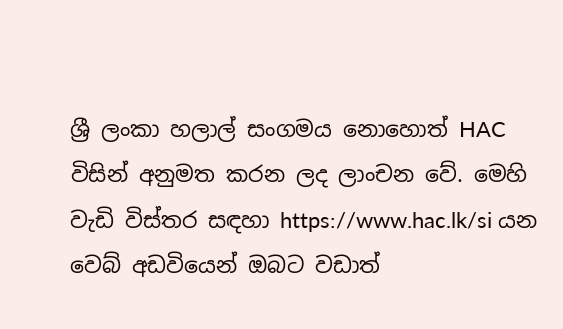ශ්‍රී ලංකා හලාල් සංගමය නොහොත් HAC විසින් අනුමත කරන ලද ලාංචන වේ. මෙහි වැඩි විස්තර සඳහා https://www.hac.lk/si යන වෙබ් අඩවියෙන් ඔබට වඩාත්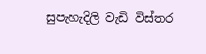සුපැහැදිලි වැඩි විස්තර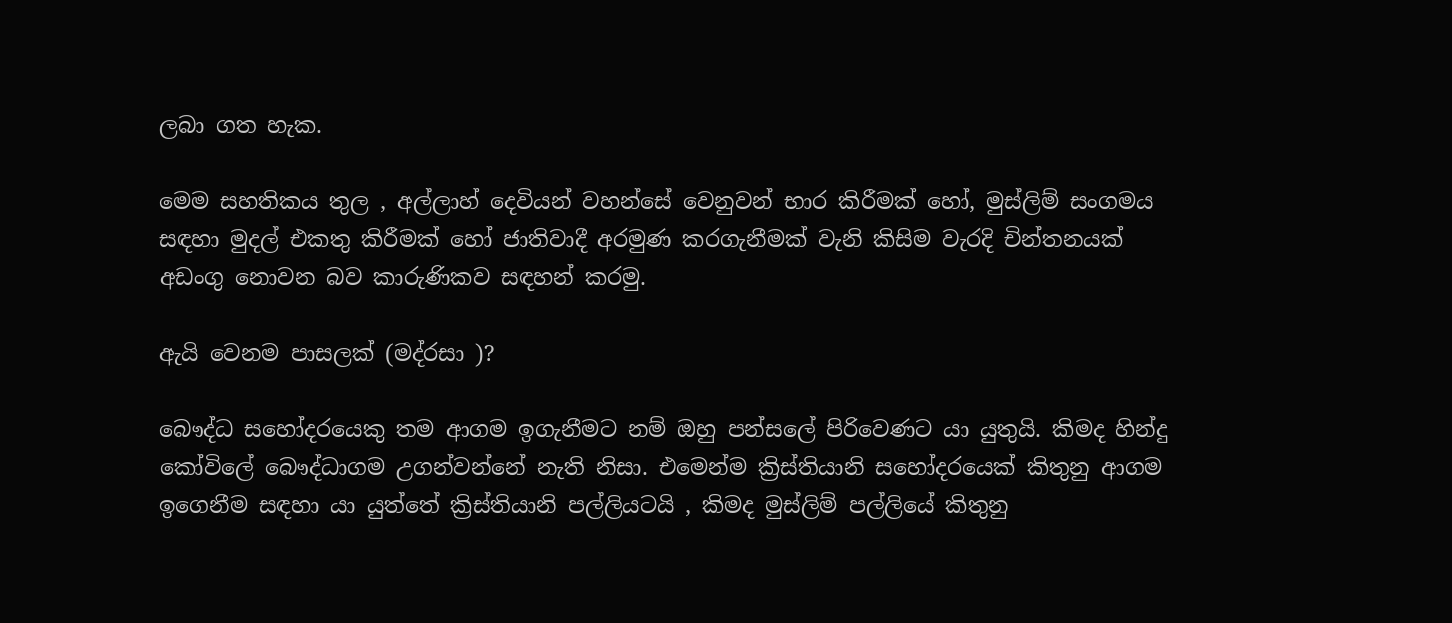ලබා ගත හැක.

මෙම සහතිකය තුල , අල්ලාහ් දෙවියන් වහන්සේ වෙනුවන් භාර කිරීමක් හෝ, මුස්ලිම් සංගමය සඳහා මුදල් එකතු කිරීමක් හෝ ජාතිවාදී අරමුණ කරගැනීමක් වැනි කිසිම වැරදි චින්තනයක් අඩංගු නොවන බව කාරුණිකව සඳහන් කරමු.

ඇයි වෙනම පාසලක් (මද්රසා )?

බෞද්ධ සහෝදරයෙකු තම ආගම ඉගැනීමට නම් ඔහු පන්සලේ පිරිවෙණට යා යුතුයි. කිමද හින්දු කෝවිලේ බෞද්ධාගම උගන්වන්නේ නැති නිසා. එමෙන්ම ක්‍රිස්තියානි සහෝදරයෙක් කිතුනු ආගම ඉගෙනීම සඳහා යා යුත්තේ ක්‍රිස්තියානි පල්ලියටයි , කිමද මුස්ලිම් පල්ලියේ කිතුනු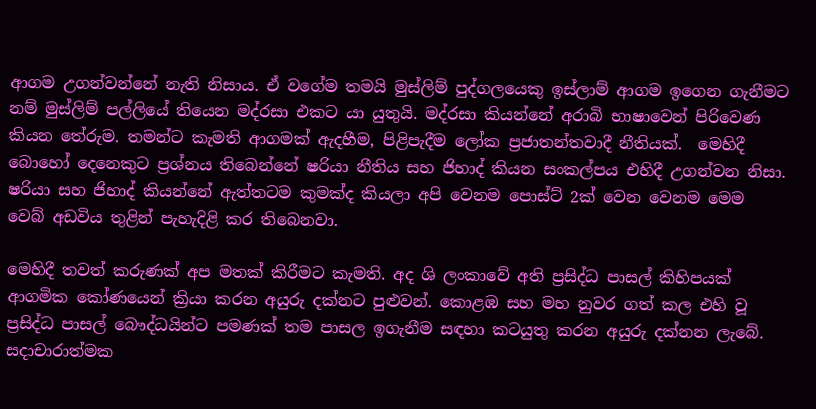ආගම උගන්වන්නේ නැති නිසාය. ඒ වගේම තමයි මුස්ලිම් පුද්ගලයෙකු ඉස්ලාම් ආගම ඉගෙන ගැනීමට නම් මුස්ලිම් පල්ලියේ තියෙන මද්රසා එකට යා යුතුයි. මද්රසා කියන්නේ අරාබි භාෂාවෙන් පිරිවෙණ කියන තේරුම. තමන්ට කැමති ආගමක් ඇදහීම, පිළිපැදීම ලෝක ප්‍රජාතන්තවාදී නීතියක්.  මෙහිදී බොහෝ දෙනෙකුට ප්‍රශ්නය තිබෙන්නේ ෂරියා නීතිය සහ ජිහාද් කියන සංකල්පය එහිදී උගන්වන නිසා. ෂරියා සහ ජිහාද් කියන්නේ ඇත්තටම කුමක්ද කියලා අපි වෙනම පොස්ට් 2ක් වෙන වෙනම මෙම වෙබ් අඩවිය තුළින් පැහැදිළි කර තිබෙනවා.

මෙහිදී තවත් කරුණක් අප මතක් කිරීමට කැමති. අද ශි ලංකාවේ අති ප්‍රසිද්ධ පාසල් කිහිපයක් ආගමික කෝණයෙන් ක්‍රියා කරන අයුරු දක්නට පුළුවන්. කොළඹ සහ මහ නුවර ගත් කල එහි වූ ප්‍රසිද්ධ පාසල් බෞද්ධයින්ට පමණක් තම පාසල ඉගැනීම සඳහා කටයුතු කරන අයුරු දක්නන ලැබේ. සදාචාරාත්මක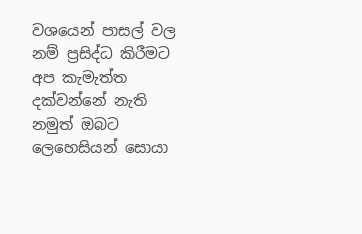වශයෙන් පාසල් වල නම් ප්‍රසිද්ධ කිරීමට අප කැමැත්ත දක්වන්නේ නැති නමුත් ඔබට ලෙහෙසියන් සොයා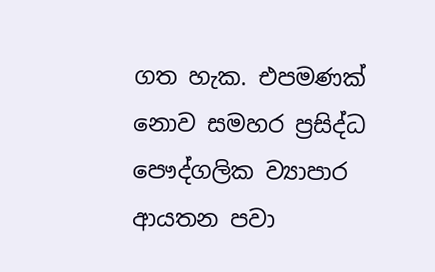ගත හැක. එපමණක් නොව සමහර ප්‍රසිද්ධ පෞද්ගලික ව්‍යාපාර ආයතන පවා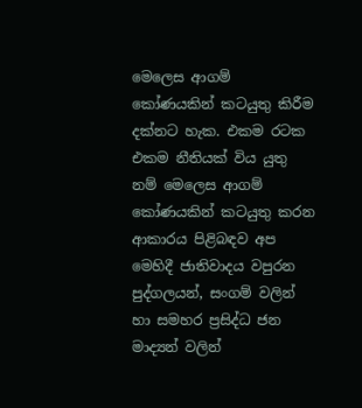මෙලෙස ආගම් කෝණයකින් කටයුතු කිරීම දක්නට හැක. එකම රටක එකම නීතියක් විය යුතු නම් මෙලෙස ආගම් කෝණයකින් කටයුතු කරන ආකාරය පිළිබඳව අප මෙහිදී ජාතිවාදය වපුරන පුද්ගලයන්, සංගම් වලින් හා සමහර ප්‍රසිද්ධ ජන මාද්‍යන් වලින්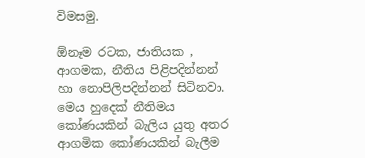විමසමු.

ඕනෑම රටක, ජාතියක , ආගමක, නීතිය පිළිපදින්නන් හා නොපිලිපදින්නන් සිටිනවා. මෙය හුදෙක් නීතිමය කෝණයකින් බැලිය යුතු අතර ආගමික කෝණයකින් බැලීම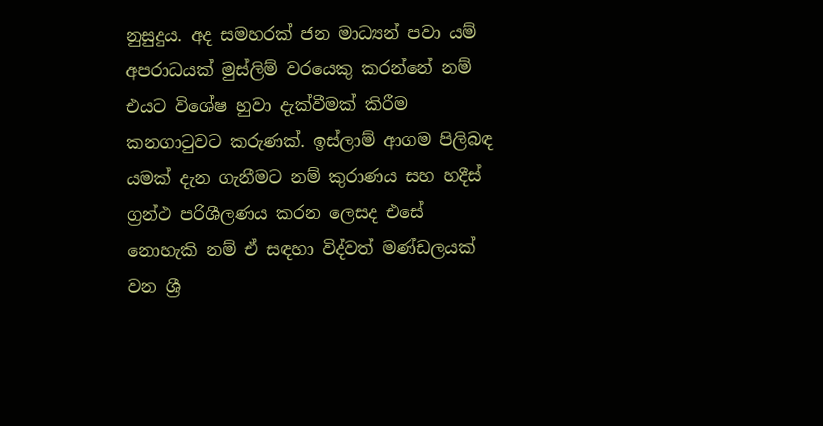නුසුදුය. අද සමහරක් ජන මාධ්‍යන් පවා යම් අපරාධයක් මුස්ලිම් වරයෙකු කරන්නේ නම් එයට විශේෂ හුවා දැක්වීමක් කිරීම කනගාටුවට කරුණක්. ඉස්ලාම් ආගම පිලිබඳ යමක් දැන ගැනීමට නම් කුරාණය සහ හදීස් ග්‍රන්ථ පරිශීලණය කරන ලෙසද එසේ නොහැකි නම් ඒ සඳහා විද්වත් මණ්ඩලයක් වන ශ්‍රී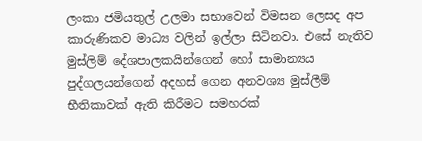ලංකා ජමියතුල් උලමා සභාවෙන් විමසන ලෙසද අප කාරුණිකව මාධ්‍ය වලින් ඉල්ලා සිටිනවා. එසේ නැතිව මුස්ලිම් දේශපාලකයින්ගෙන් හෝ සාමාන්‍යය පුද්ගලයන්ගෙන් අදහස් ගෙන අනවශ්‍ය මුස්ලීම් භීතිකාවක් ඇති කිරීමට සමහරක්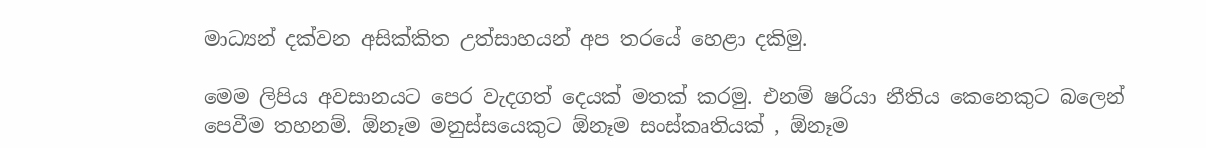මාධ්‍යන් දක්වන අසික්කිත උත්සාහයන් අප තරයේ හෙළා දකිමු.

මෙම ලිපිය අවසානයට පෙර වැදගත් දෙයක් මතක් කරමු. එනම් ෂරියා නීතිය කෙනෙකුට බලෙන් පෙවීම තහනම්. ඕනෑම මනුස්සයෙකුට ඕනෑම සංස්කෘතියක් , ඕනෑම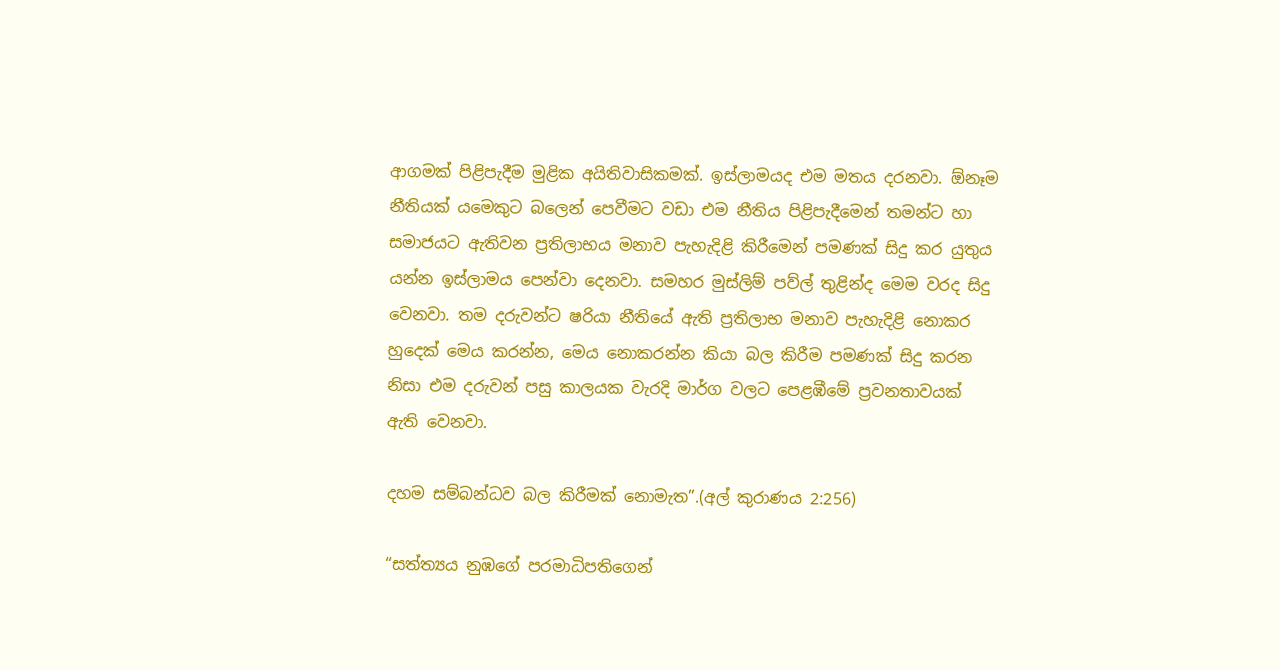ආගමක් පිළිපැදීම මුළික අයිතිවාසිකමක්. ඉස්ලාමයද එම මතය දරනවා. ඕනෑම නීතියක් යමෙකුට බලෙන් පෙවීමට වඩා එම නීතිය පිළිපැදීමෙන් තමන්ට හා සමාජයට ඇතිවන ප්‍රතිලාභය මනාව පැහැදිළි කිරීමෙන් පමණක් සිදු කර යුතුය යන්න ඉස්ලාමය පෙන්වා දෙනවා. සමහර මුස්ලිම් පව්ල් තුළින්ද මෙම වරද සිදු වෙනවා. තම දරුවන්ට ෂරියා නීතියේ ඇති ප්‍රතිලාභ මනාව පැහැදිළි නොකර හුදෙක් මෙය කරන්න, මෙය නොකරන්න කියා බල කිරීම පමණක් සිදු කරන නිසා එම දරුවන් පසු කාලයක වැරදි මාර්ග වලට පෙළඹීමේ ප්‍රවනතාවයක් ඇති වෙනවා.

දහම සම්බන්ධව බල කිරීමක් නොමැත”.(අල් කුරාණය 2:256)

“සත්ත්‍යය නුඹගේ පරමාධිපතිගෙන්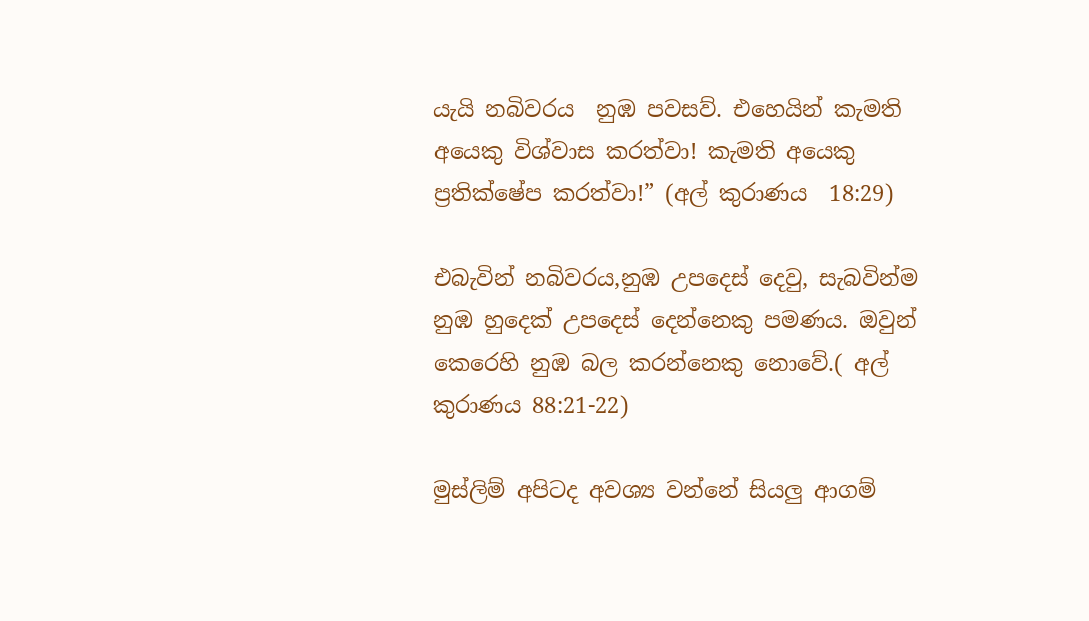යැයි නබිවරය  නුඹ පවසව්. එහෙයින් කැමති අයෙකු විශ්වාස කරත්වා! කැමති අයෙකු ප්‍රතික්ෂේප කරත්වා!” (අල් කුරාණය  18:29)

එබැවින් නබිවරය,නුඹ උපදෙස් දෙවු, සැබවින්ම නුඹ හුදෙක් උපදෙස් දෙන්නෙකු පමණය. ඔවුන් කෙරෙහි නුඹ බල කරන්නෙකු නොවේ.( අල් කුරාණය 88:21-22)

මුස්ලිම් අපිටද අවශ්‍ය වන්නේ සියලු ආගම්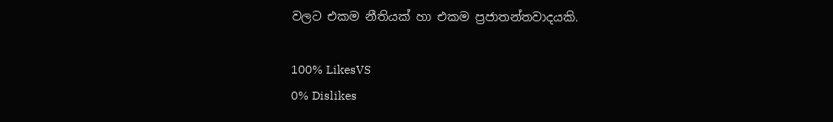වලට එකම නීතියක් හා එකම ප්‍රජාතන්තවාදයකි.

100% LikesVS
0% Dislikes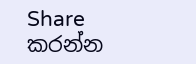Share කරන්න